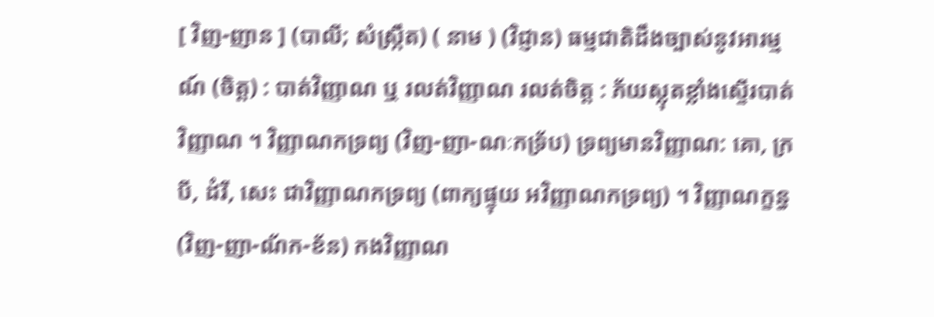[ វិញ-ញាន ] (បាលី; សំស្ក្រឹត) ( នាម ) (វិជ្ញាន) ធម្មជាតិដឹងច្បាស់នូវអារម្មណ៍ (ចិត្ត) : បាត់វិញ្ញាណ ឬ រលត់វិញ្ញាណ រលត់ចិត្ត : ភ័យស្លុតខ្លាំងស្ទើរបាត់វិញ្ញាណ ។ វិញ្ញាណកទ្រព្យ (វិញ-ញា-ណៈកទ្រ័ប) ទ្រព្យមានវិញ្ញាណ: គោ, ក្របី, ដំរី, សេះ ជាវិញ្ញាណកទ្រព្យ (ពាក្យផ្ទុយ អវិញ្ញាណកទ្រព្យ) ។ វិញ្ញាណក្ខន្ធ (វិញ-ញា-ណ័ក-ខ័ន) កងវិញ្ញាណ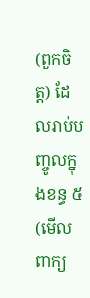(ពួកចិត្ត) ដែលរាប់បញ្ចូលក្នុងខន្ធ ៥ (មើលពាក្យ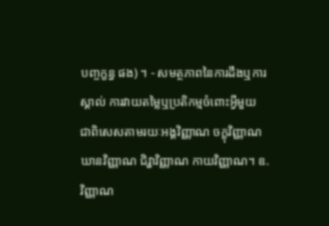បញ្ចក្ខន្ធ ផង) ។ - សមត្ថភាពនៃការដឹងឬការស្គាល់ ការវាយតម្លៃឬប្រតិកម្មចំពោះអ្វីមួយ ជាពិសេសតាមរយៈអង្គវិញ្ញាណ ចក្ខុវិញ្ញាណ ឃានវិញ្ញាណ ជិវ្ហាវិញ្ញាណ កាយវិញ្ញាណ។ ឧ. វិញ្ញាណ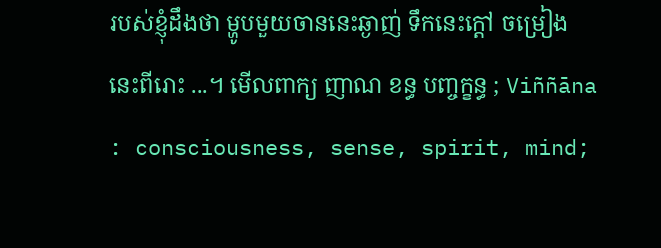របស់ខ្ញុំដឹងថា ម្ហូបមួយចាននេះឆ្ងាញ់ ទឹកនេះក្ដៅ ចម្រៀងនេះពីរោះ ...។ មើលពាក្យ ញាណ ខន្ធ បញ្ចក្ខន្ធ ; Viññāna : consciousness, sense, spirit, mind;